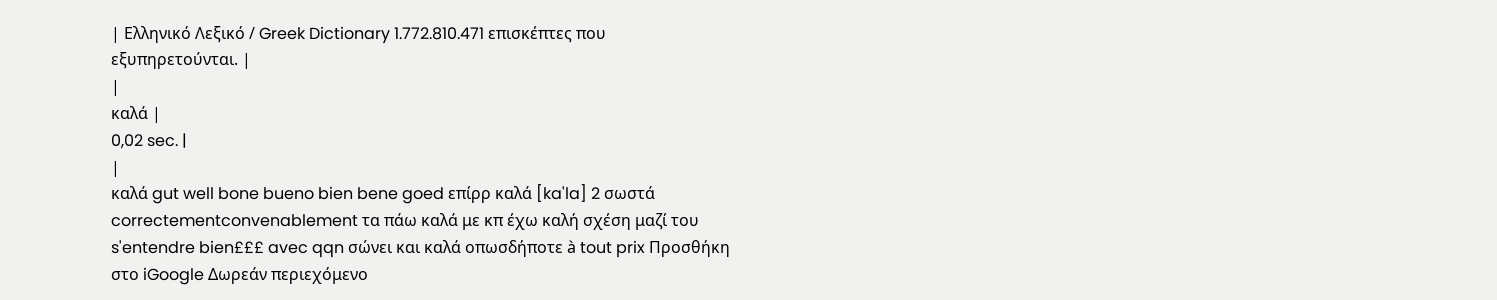| Ελληνικό Λεξικό / Greek Dictionary 1.772.810.471 επισκέπτες που εξυπηρετούνται. |
|
καλά |
0,02 sec. |
|
καλά gut well bone bueno bien bene goed επίρρ καλά [ka'la] 2 σωστά correctementconvenablement τα πάω καλά με κπ έχω καλή σχέση μαζί του s'entendre bien£££ avec qqn σώνει και καλά οπωσδήποτε à tout prix Προσθήκη στο iGoogle Δωρεάν περιεχόμενο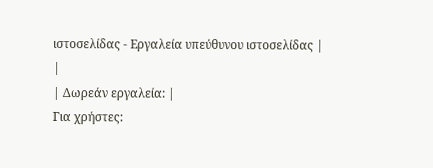ιστοσελίδας - Εργαλεία υπεύθυνου ιστοσελίδας |
|
| Δωρεάν εργαλεία: |
Για χρήστες: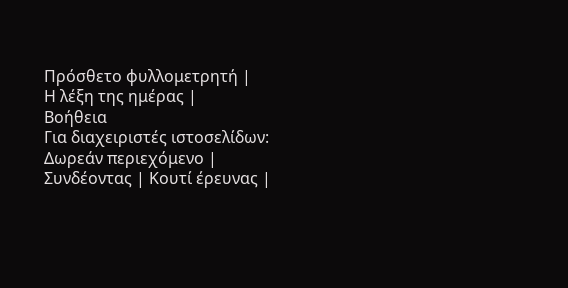Πρόσθετο φυλλομετρητή |
Η λέξη της ημέρας |
Βοήθεια
Για διαχειριστές ιστοσελίδων: Δωρεάν περιεχόμενο | Συνδέοντας | Κουτί έρευνας |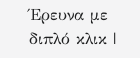Έρευνα με διπλό κλικ |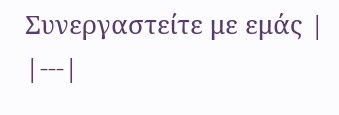Συνεργαστείτε με εμάς |
|---|